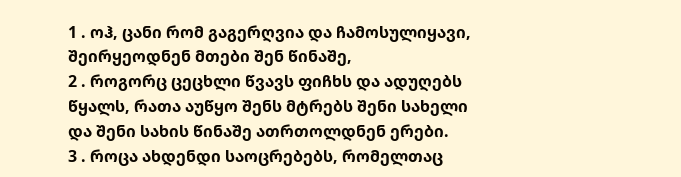1 . ოჰ, ცანი რომ გაგერღვია და ჩამოსულიყავი, შეირყეოდნენ მთები შენ წინაშე,
2 . როგორც ცეცხლი წვავს ფიჩხს და ადუღებს წყალს, რათა აუწყო შენს მტრებს შენი სახელი და შენი სახის წინაშე ათრთოლდნენ ერები.
3 . როცა ახდენდი საოცრებებს, რომელთაც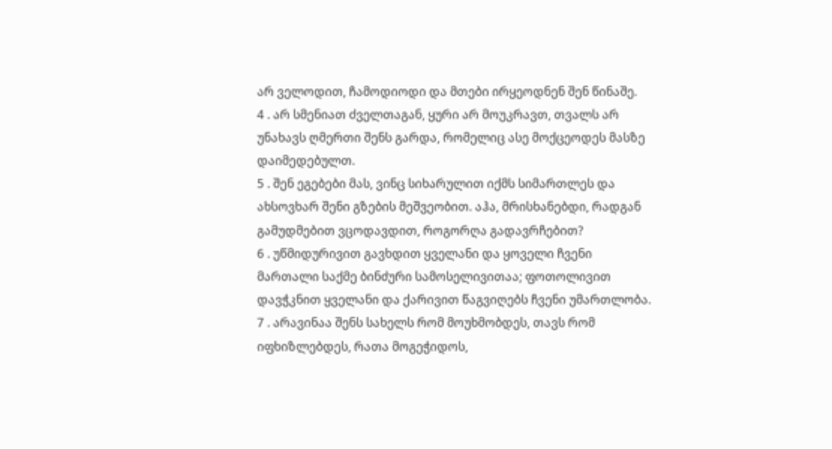არ ველოდით, ჩამოდიოდი და მთები ირყეოდნენ შენ წინაშე.
4 . არ სმენიათ ძველთაგან, ყური არ მოუკრავთ, თვალს არ უნახავს ღმერთი შენს გარდა, რომელიც ასე მოქცეოდეს მასზე დაიმედებულთ.
5 . შენ ეგებები მას, ვინც სიხარულით იქმს სიმართლეს და ახსოვხარ შენი გზების მეშვეობით. აჰა, მრისხანებდი, რადგან გამუდმებით ვცოდავდით, როგორღა გადავრჩებით?
6 . უწმიდურივით გავხდით ყველანი და ყოველი ჩვენი მართალი საქმე ბინძური სამოსელივითაა; ფოთოლივით დავჭკნით ყველანი და ქარივით წაგვიღებს ჩვენი უმართლობა.
7 . არავინაა შენს სახელს რომ მოუხმობდეს, თავს რომ იფხიზლებდეს, რათა მოგეჭიდოს,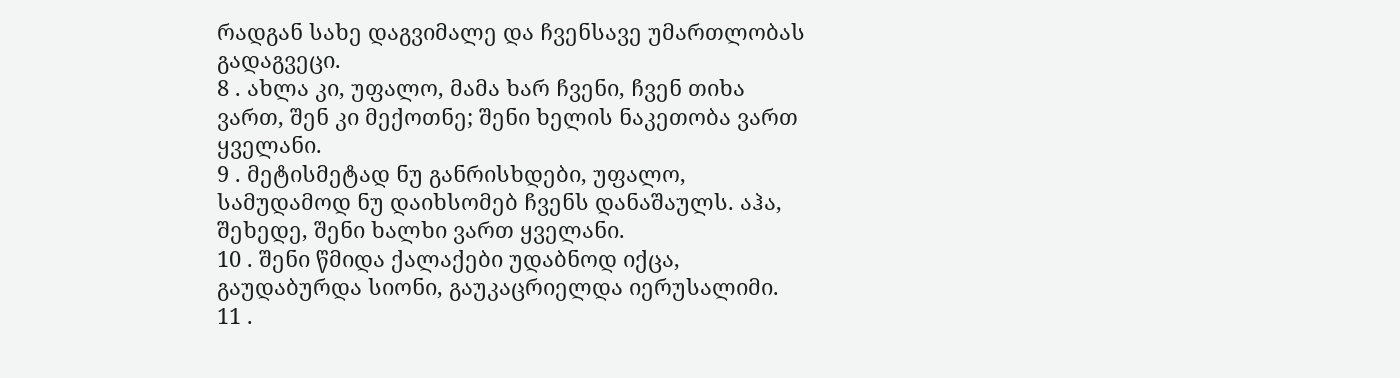რადგან სახე დაგვიმალე და ჩვენსავე უმართლობას გადაგვეცი.
8 . ახლა კი, უფალო, მამა ხარ ჩვენი, ჩვენ თიხა ვართ, შენ კი მექოთნე; შენი ხელის ნაკეთობა ვართ ყველანი.
9 . მეტისმეტად ნუ განრისხდები, უფალო, სამუდამოდ ნუ დაიხსომებ ჩვენს დანაშაულს. აჰა, შეხედე, შენი ხალხი ვართ ყველანი.
10 . შენი წმიდა ქალაქები უდაბნოდ იქცა, გაუდაბურდა სიონი, გაუკაცრიელდა იერუსალიმი.
11 .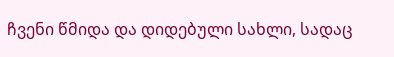ჩვენი წმიდა და დიდებული სახლი, სადაც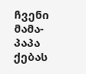ჩვენი მამა-პაპა ქებას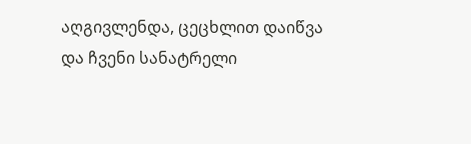აღგივლენდა, ცეცხლით დაიწვა და ჩვენი სანატრელი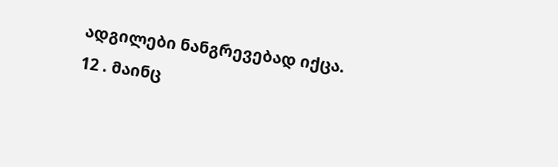ადგილები ნანგრევებად იქცა.
12 . მაინც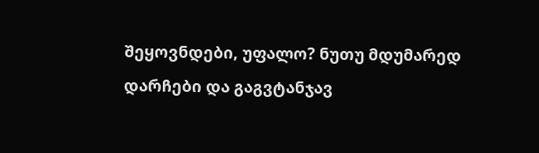შეყოვნდები, უფალო? ნუთუ მდუმარედ დარჩები და გაგვტანჯავ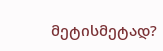მეტისმეტად?